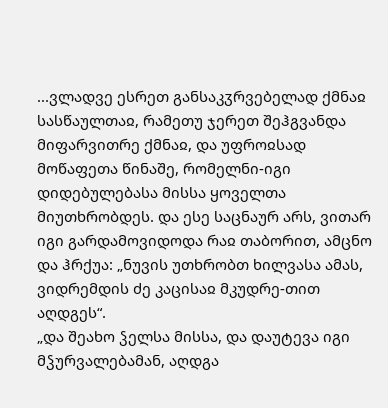...ვლადვე ესრეთ განსაკჳრვებელად ქმნაჲ სასწაულთაჲ, რამეთუ ჯერეთ შეჰგვანდა მიფარვითრე ქმნაჲ, და უფროჲსად მოწაფეთა წინაშე, რომელნი-იგი დიდებულებასა მისსა ყოველთა მიუთხრობდეს. და ესე საცნაურ არს, ვითარ იგი გარდამოვიდოდა რაჲ თაბორით, ამცნო და ჰრქუა: „ნუვის უთხრობთ ხილვასა ამას, ვიდრემდის ძე კაცისაჲ მკუდრე-თით აღდგეს“.
„და შეახო ჴელსა მისსა, და დაუტევა იგი მჴურვალებამან, აღდგა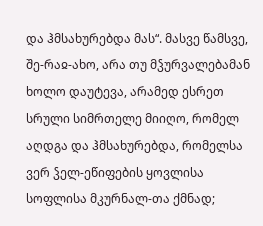და ჰმსახურებდა მას“. მასვე წამსვე, შე-რაჲ-ახო, არა თუ მჴურვალებამან ხოლო დაუტევა, არამედ ესრეთ სრული სიმრთელე მიიღო, რომელ აღდგა და ჰმსახურებდა, რომელსა ვერ ჴელ-ეწიფების ყოვლისა სოფლისა მკურნალ-თა ქმნად;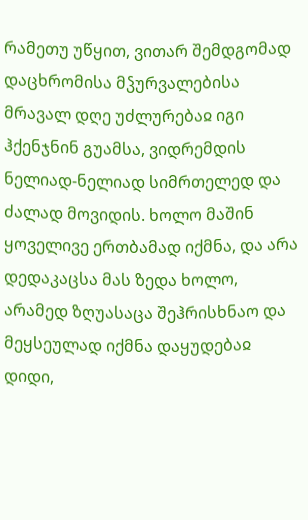რამეთუ უწყით, ვითარ შემდგომად დაცხრომისა მჴურვალებისა მრავალ დღე უძლურებაჲ იგი ჰქენჯნინ გუამსა, ვიდრემდის ნელიად-ნელიად სიმრთელედ და ძალად მოვიდის. ხოლო მაშინ ყოველივე ერთბამად იქმნა, და არა დედაკაცსა მას ზედა ხოლო, არამედ ზღუასაცა შეჰრისხნაო და მეყსეულად იქმნა დაყუდებაჲ დიდი,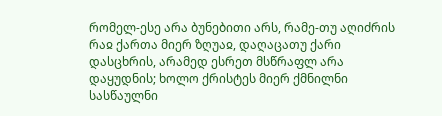რომელ-ესე არა ბუნებითი არს, რამე-თუ აღიძრის რაჲ ქართა მიერ ზღუაჲ, დაღაცათუ ქარი დასცხრის, არამედ ესრეთ მსწრაფლ არა დაყუდნის; ხოლო ქრისტეს მიერ ქმნილნი სასწაულნი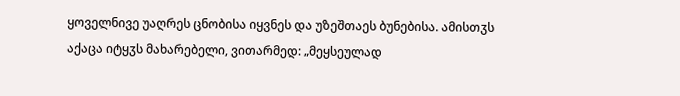ყოველნივე უაღრეს ცნობისა იყვნეს და უზეშთაეს ბუნებისა. ამისთჳს აქაცა იტყჳს მახარებელი, ვითარმედ: „მეყსეულად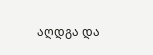აღდგა და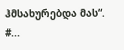ჰმსახურებდა მას“.
#...